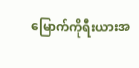မြောက်ကိုရီးယားအ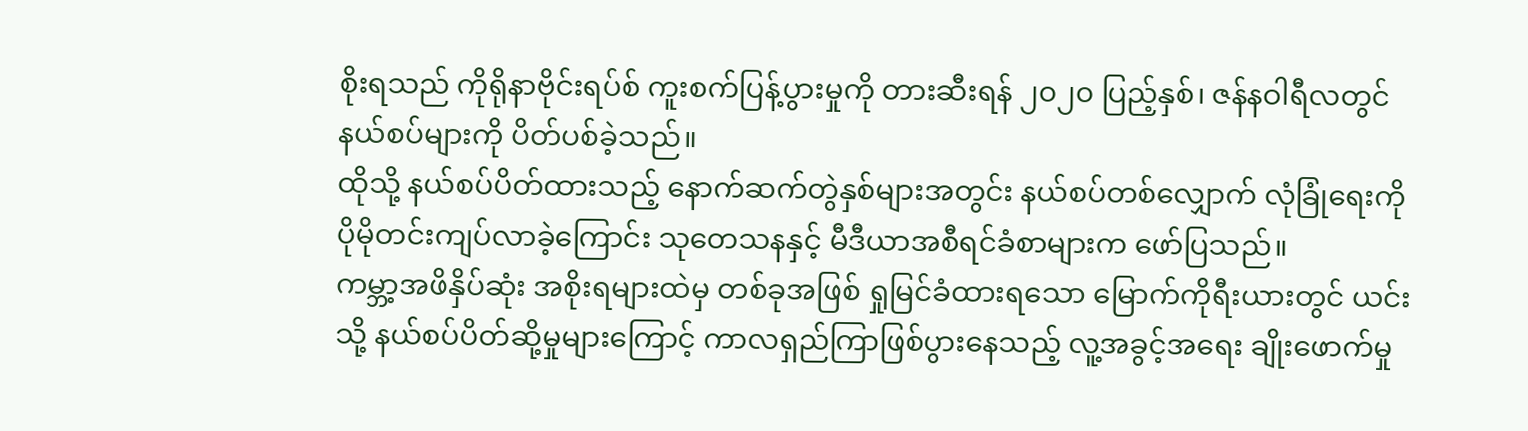စိုးရသည် ကိုရိုနာဗိုင်းရပ်စ် ကူးစက်ပြန့်ပွားမှုကို တားဆီးရန် ၂၀၂၀ ပြည့်နှစ်၊ ဇန်နဝါရီလတွင် နယ်စပ်များကို ပိတ်ပစ်ခဲ့သည်။
ထိုသို့ နယ်စပ်ပိတ်ထားသည့် နောက်ဆက်တွဲနှစ်များအတွင်း နယ်စပ်တစ်လျှောက် လုံခြုံရေးကို ပိုမိုတင်းကျပ်လာခဲ့ကြောင်း သုတေသနနှင့် မီဒီယာအစီရင်ခံစာများက ဖော်ပြသည်။
ကမ္ဘာ့အဖိနှိပ်ဆုံး အစိုးရများထဲမှ တစ်ခုအဖြစ် ရှုမြင်ခံထားရသော မြောက်ကိုရီးယားတွင် ယင်းသို့ နယ်စပ်ပိတ်ဆို့မှုများကြောင့် ကာလရှည်ကြာဖြစ်ပွားနေသည့် လူ့အခွင့်အရေး ချိုးဖောက်မှု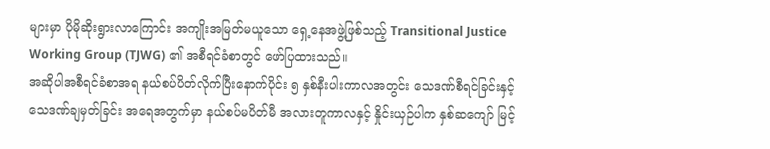များမှာ ပိုမိုဆိုးရွားလာကြောင်း အကျိုးအမြတ်မယူသော ရှေ့နေအဖွဲ့ဖြစ်သည့် Transitional Justice Working Group (TJWG) ၏ အစီရင်ခံစာတွင် ဖော်ပြထားသည်။
အဆိုပါအစီရင်ခံစာအရ နယ်စပ်ပိတ်လိုက်ပြီးနောက်ပိုင်း ၅ နှစ်နီးပါးကာလအတွင်း သေဒဏ်စီရင်ခြင်းနှင့် သေဒဏ်ချမှတ်ခြင်း အရေအတွက်မှာ နယ်စပ်မပိတ်မီ အလားတူကာလနှင့် နှိုင်းယှဉ်ပါက နှစ်ဆကျော် မြင့်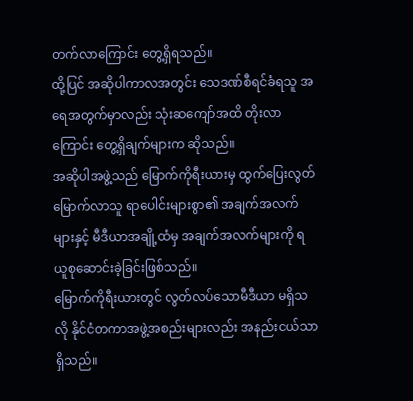တက်လာကြောင်း တွေ့ရှိရသည်။
ထို့ပြင် အဆိုပါကာလအတွင်း သေဒဏ်စီရင်ခံရသူ အရေအတွက်မှာလည်း သုံးဆကျော်အထိ တိုးလာကြောင်း တွေ့ရှိချက်များက ဆိုသည်။
အဆိုပါအဖွဲ့သည် မြောက်ကိုရီးယားမှ ထွက်ပြေးလွတ်မြောက်လာသူ ရာပေါင်းများစွာ၏ အချက်အလက်များနှင့် မီဒီယာအချို့ထံမှ အချက်အလက်များကို ရယူစုဆောင်းခဲ့ခြင်းဖြစ်သည်။
မြောက်ကိုရီးယားတွင် လွတ်လပ်သောမီဒီယာ မရှိသလို နိုင်ငံတကာအဖွဲ့အစည်းများလည်း အနည်းငယ်သာ ရှိသည်။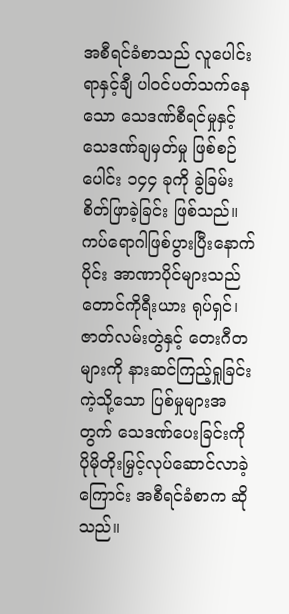အစီရင်ခံစာသည် လူပေါင်းရာနှင့်ချီ ပါဝင်ပတ်သက်နေသော သေဒဏ်စီရင်မှုနှင့် သေဒဏ်ချမှတ်မှု ဖြစ်စဉ်ပေါင်း ၁၄၄ ခုကို ခွဲခြမ်းစိတ်ဖြာခဲ့ခြင်း ဖြစ်သည်။
ကပ်ရောဂါဖြစ်ပွားပြီးနောက်ပိုင်း အာဏာပိုင်များသည် တောင်ကိုရီးယား ရုပ်ရှင်၊ ဇာတ်လမ်းတွဲနှင့် တေးဂီတများကို နားဆင်ကြည့်ရှုခြင်းကဲ့သို့သော ပြစ်မှုများအတွက် သေဒဏ်ပေးခြင်းကို ပိုမိုတိုးမြှင့်လုပ်ဆောင်လာခဲ့ကြောင်း အစီရင်ခံစာက ဆိုသည်။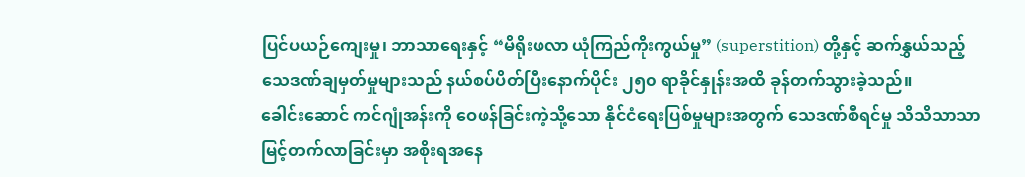ပြင်ပယဉ်ကျေးမှု၊ ဘာသာရေးနှင့် “မိရိုးဖလာ ယုံကြည်ကိုးကွယ်မှု” (superstition) တို့နှင့် ဆက်နွှယ်သည့် သေဒဏ်ချမှတ်မှုများသည် နယ်စပ်ပိတ်ပြီးနောက်ပိုင်း ၂၅၀ ရာခိုင်နှုန်းအထိ ခုန်တက်သွားခဲ့သည်။
ခေါင်းဆောင် ကင်ဂျုံအန်းကို ဝေဖန်ခြင်းကဲ့သို့သော နိုင်ငံရေးပြစ်မှုများအတွက် သေဒဏ်စီရင်မှု သိသိသာသာ မြင့်တက်လာခြင်းမှာ အစိုးရအနေ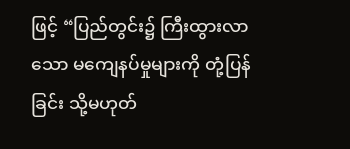ဖြင့် “ပြည်တွင်း၌ ကြီးထွားလာသော မကျေနပ်မှုများကို တုံ့ပြန်ခြင်း သို့မဟုတ်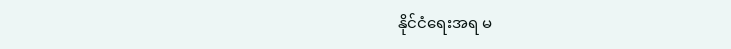နိုင်ငံရေးအရ မ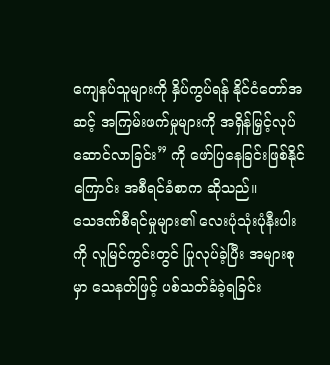ကျေနပ်သူများကို နှိပ်ကွပ်ရန် နိုင်ငံတော်အဆင့် အကြမ်းဖက်မှုများကို အရှိန်မြှင့်လုပ်ဆောင်လာခြင်း” ကို ဖော်ပြနေခြင်းဖြစ်နိုင်ကြောင်း အစီရင်ခံစာက ဆိုသည်။
သေဒဏ်စီရင်မှုများ၏ လေးပုံသုံးပုံနီးပါးကို လူမြင်ကွင်းတွင် ပြုလုပ်ခဲ့ပြီး အများစုမှာ သေနတ်ဖြင့် ပစ်သတ်ခံခဲ့ရခြင်း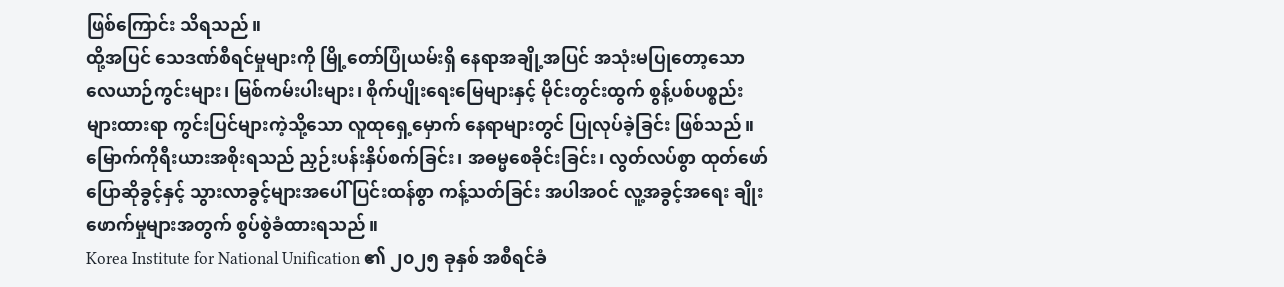ဖြစ်ကြောင်း သိရသည်။
ထို့အပြင် သေဒဏ်စီရင်မှုများကို မြို့တော်ပြုံယမ်းရှိ နေရာအချို့အပြင် အသုံးမပြုတော့သော လေယာဉ်ကွင်းများ၊ မြစ်ကမ်းပါးများ၊ စိုက်ပျိုးရေးမြေများနှင့် မိုင်းတွင်းထွက် စွန့်ပစ်ပစ္စည်းများထားရာ ကွင်းပြင်များကဲ့သို့သော လူထုရှေ့မှောက် နေရာများတွင် ပြုလုပ်ခဲ့ခြင်း ဖြစ်သည်။
မြောက်ကိုရီးယားအစိုးရသည် ညှဉ်းပန်းနှိပ်စက်ခြင်း၊ အဓမ္မစေခိုင်းခြင်း၊ လွတ်လပ်စွာ ထုတ်ဖော်ပြောဆိုခွင့်နှင့် သွားလာခွင့်များအပေါ် ပြင်းထန်စွာ ကန့်သတ်ခြင်း အပါအဝင် လူ့အခွင့်အရေး ချိုးဖောက်မှုများအတွက် စွပ်စွဲခံထားရသည်။
Korea Institute for National Unification ၏ ၂၀၂၅ ခုနှစ် အစီရင်ခံ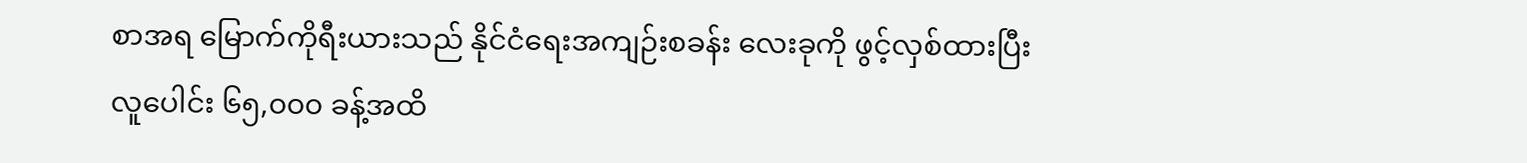စာအရ မြောက်ကိုရီးယားသည် နိုင်ငံရေးအကျဉ်းစခန်း လေးခုကို ဖွင့်လှစ်ထားပြီး လူပေါင်း ၆၅,၀၀၀ ခန့်အထိ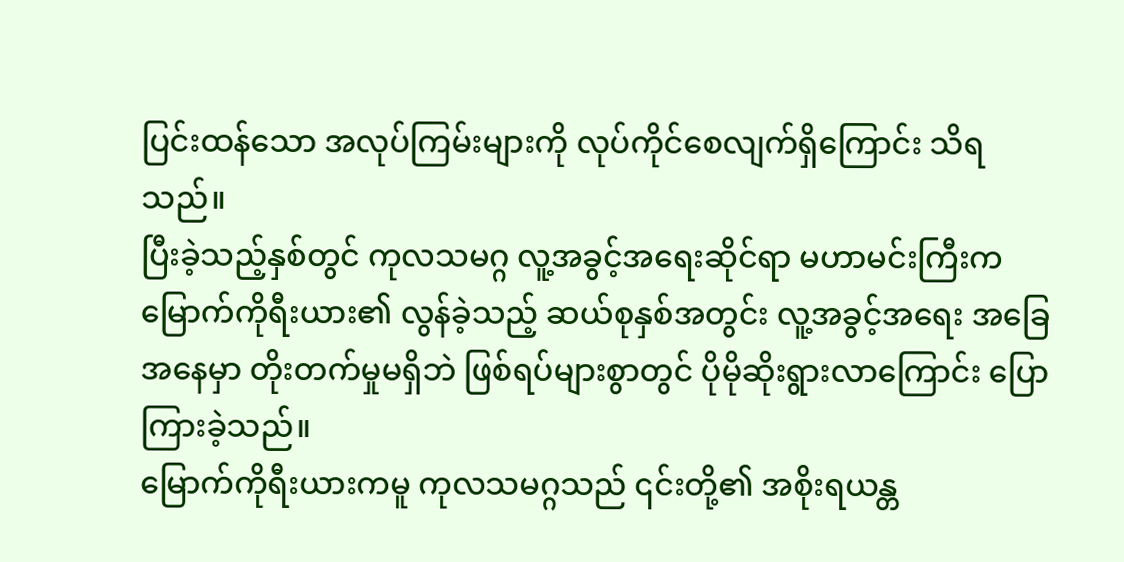ပြင်းထန်သော အလုပ်ကြမ်းများကို လုပ်ကိုင်စေလျက်ရှိကြောင်း သိရသည်။
ပြီးခဲ့သည့်နှစ်တွင် ကုလသမဂ္ဂ လူ့အခွင့်အရေးဆိုင်ရာ မဟာမင်းကြီးက မြောက်ကိုရီးယား၏ လွန်ခဲ့သည့် ဆယ်စုနှစ်အတွင်း လူ့အခွင့်အရေး အခြေအနေမှာ တိုးတက်မှုမရှိဘဲ ဖြစ်ရပ်များစွာတွင် ပိုမိုဆိုးရွားလာကြောင်း ပြောကြားခဲ့သည်။
မြောက်ကိုရီးယားကမူ ကုလသမဂ္ဂသည် ၎င်းတို့၏ အစိုးရယန္တ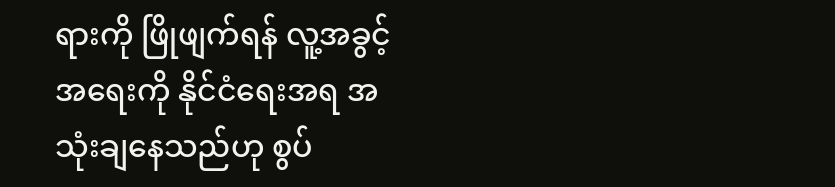ရားကို ဖြိုဖျက်ရန် လူ့အခွင့်အရေးကို နိုင်ငံရေးအရ အသုံးချနေသည်ဟု စွပ်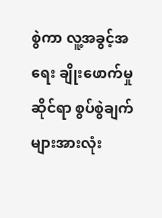စွဲကာ လူ့အခွင့်အရေး ချိုးဖောက်မှုဆိုင်ရာ စွပ်စွဲချက်များအားလုံး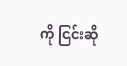ကို ငြင်းဆို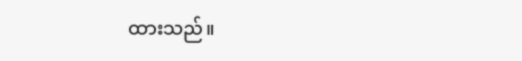ထားသည်။